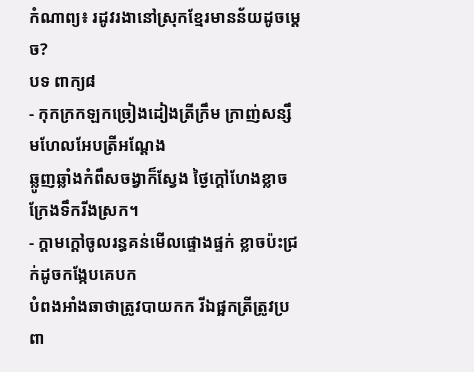កំណាព្យ៖ រដូវរងានៅស្រុកខ្មែរមានន័យដូចម្តេច?
បទ ពាក្យ៨
- កុកក្រកឡកច្រៀងដៀងត្រីក្រឹម ក្រាញ់សន្សឹមហែលអែបត្រីអណ្តែង
ឆ្លូញឆ្លាំងកំពឹសចង្វាក៏ស្វែង ថ្ងៃក្តៅហែងខ្លាចក្រែងទឹករីងស្រក។
- ក្តាមក្តៅចូលរន្ធគន់មើលផ្ទោងផ្ទក់ ខ្លាចប៉ះជ្រក់ដូចកង្កែបគេបក
បំពងអាំងឆាថាត្រូវបាយកក រីឯផ្អកត្រីត្រូវប្រពា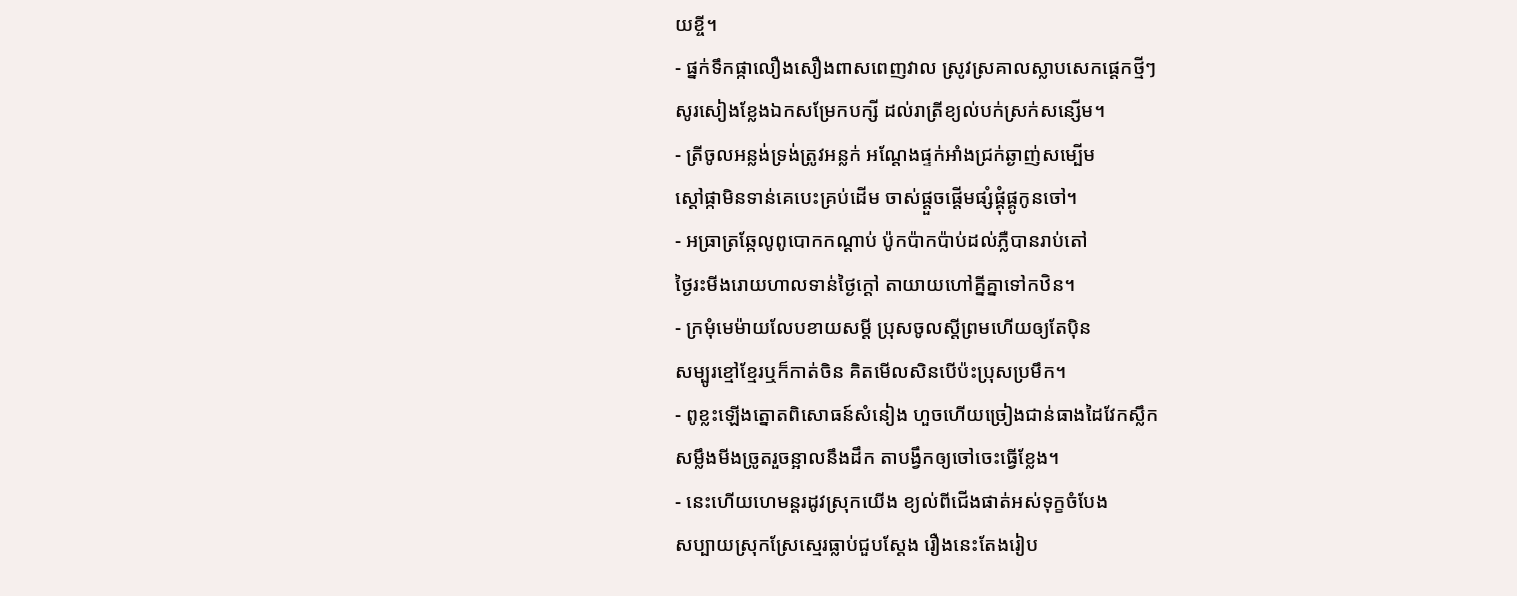យខ្ចី។
- ផ្នក់ទឹកផ្កាលឿងសឿងពាសពេញវាល ស្រូវស្រគាលស្លាបសេកផ្តេកថ្មីៗ
សូរសៀងខ្លែងឯកសម្រែកបក្សី ដល់រាត្រីខ្យល់បក់ស្រក់សន្សើម។
- ត្រីចូលអន្លង់ទ្រង់ត្រូវអន្លក់ អណ្តែងផ្ទក់អាំងជ្រក់ឆ្ងាញ់សម្បើម
ស្តៅផ្កាមិនទាន់គេបេះគ្រប់ដើម ចាស់ផ្តួចផ្តើមផ្សំផ្គុំផ្គូកូនចៅ។
- អធ្រាត្រឆ្កែលូពូបោកកណ្តាប់ ប៉ូកប៉ាកប៉ាប់ដល់ភ្លឺបានរាប់តៅ
ថ្ងៃរះមីងរោយហាលទាន់ថ្ងៃក្តៅ តាយាយហៅគ្នីគ្នាទៅកឋិន។
- ក្រមុំមេម៉ាយលែបខាយសម្តី ប្រុសចូលស្តីព្រមហើយឲ្យតែប៉ិន
សម្បូរខ្មៅខ្មែរឬក៏កាត់ចិន គិតមើលសិនបើប៉ះប្រុសប្រមឹក។
- ពូខ្លះឡើងត្នោតពិសោធន៍សំនៀង ហួចហើយច្រៀងជាន់ធាងដៃវែកស្លឹក
សម្លឹងមីងច្រូតរួចន្អាលនឹងដឹក តាបង្វឹកឲ្យចៅចេះធ្វើខ្លែង។
- នេះហើយហេមន្តរដូវស្រុកយើង ខ្យល់ពីជើងផាត់អស់ទុក្ខចំបែង
សប្បាយស្រុកស្រែស្មេរធ្លាប់ជួបស្តែង រឿងនេះតែងរៀប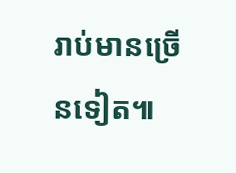រាប់មានច្រើនទៀត៕